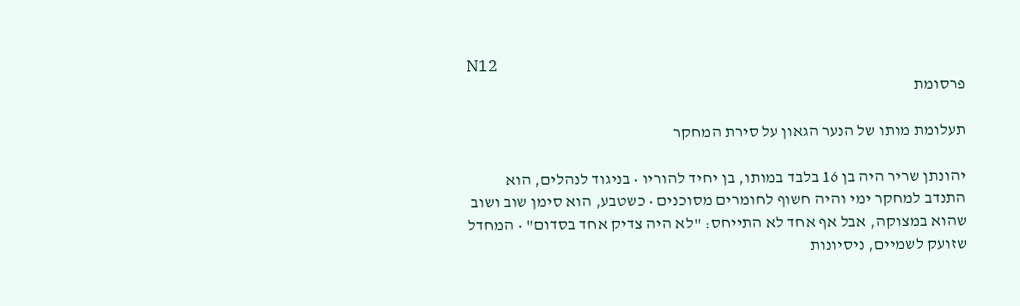N12
פרסומת

תעלומת מותו של הנער הגאון על סירת המחקר

יהונתן שריר היה בן 16 בלבד במותו, בן יחיד להוריו • בניגוד לנהלים, הוא התנדב למחקר ימי והיה חשוף לחומרים מסוכנים • כשטבע, הוא סימן שוב ושוב שהוא במצוקה, אבל אף אחד לא התייחס: "לא היה צדיק אחד בסדום" • המחדל שזועק לשמיים, ניסיונות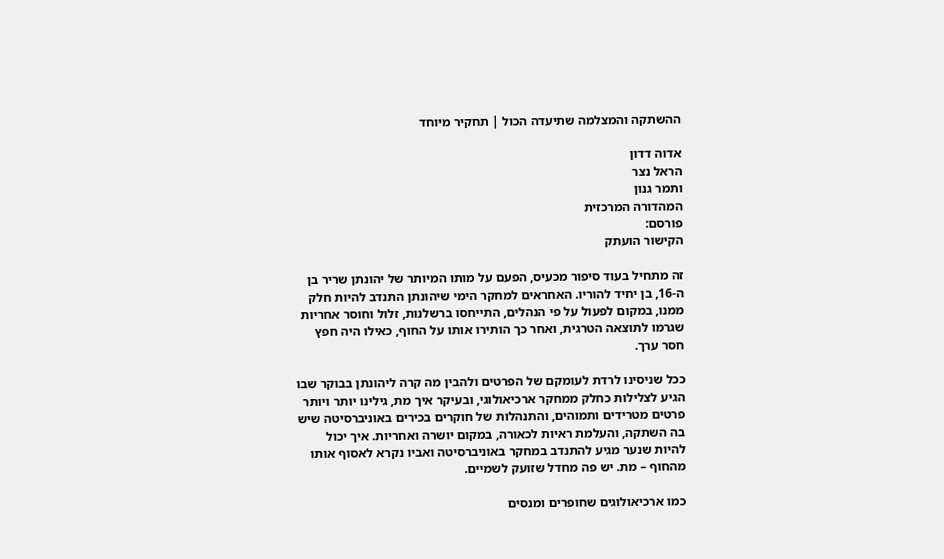ההשתקה והמצלמה שתיעדה הכול | תחקיר מיוחד

אדוה דדון
הראל נצר
ותמר גנון
המהדורה המרכזית
פורסם:
הקישור הועתק

זה מתחיל בעוד סיפור מכעיס, הפעם על מותו המיותר של יהונתן שריר בן ה-16, בן יחיד להוריו. האחראים למחקר הימי שיהונתן התנדב להיות חלק ממנו, במקום לפעול על פי הנהלים, התייחסו ברשלנות, זלול וחוסר אחריות שגרמו לתוצאה הטרגית, ואחר כך הותירו אותו על החוף, כאילו היה חפץ חסר ערך.

ככל שניסינו לרדת לעומקם של הפרטים ולהבין מה קרה ליהונתן בבוקר שבו הגיע לצלילות כחלק ממחקר ארכיאולוגי, ובעיקר איך מת, גילינו יותר ויותר פרטים מטרידים ותמוהים, והתנהלות של חוקרים בכירים באוניברסיטה שיש בה השתקה, והעלמת ראיות לכאורה, במקום יושרה ואחריות. איך יכול להיות שנער מגיע להתנדב במחקר באוניברסיטה ואביו נקרא לאסוף אותו מהחוף – מת. יש פה מחדל שזועק לשמיים.

כמו ארכיאולוגים שחופרים ומנסים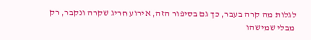לגלות מה קרה בעבר, כך גם בסיפור הזה, אירוע חריג שקרה ונקבר, רק מבלי שמישהו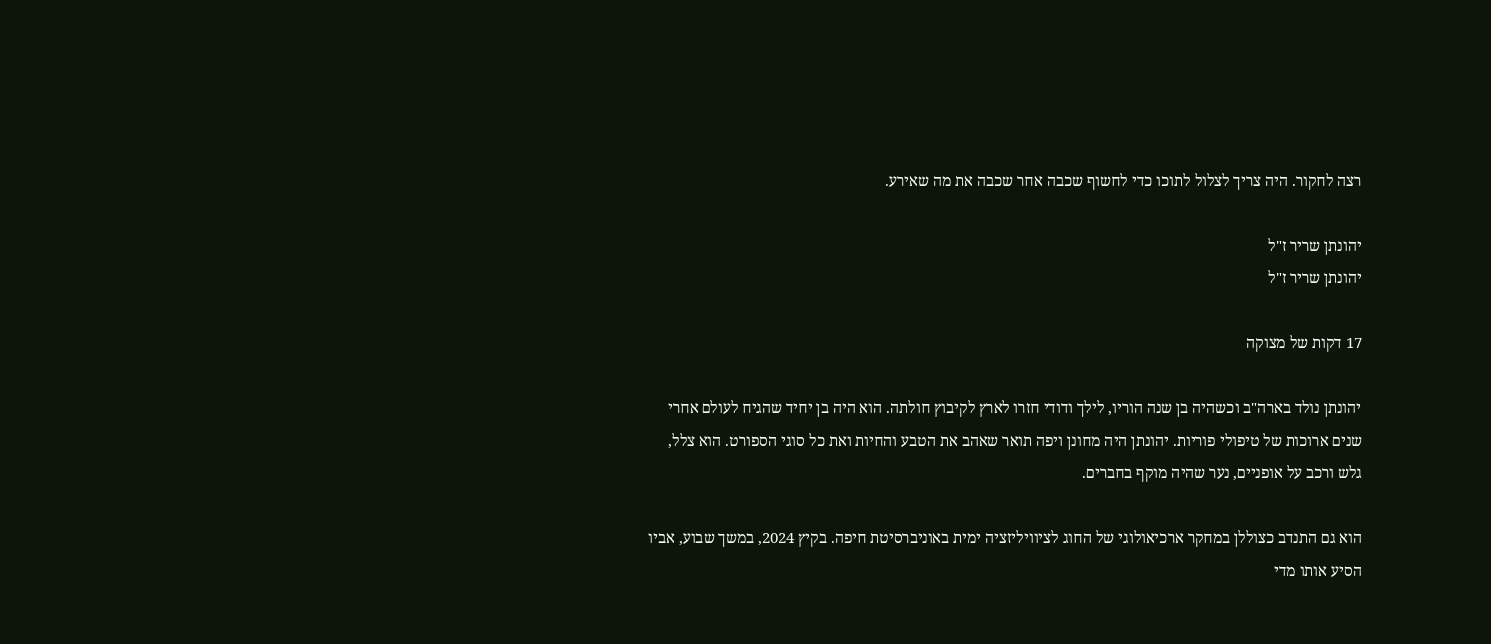רצה לחקור. היה צריך לצלול לתוכו כדי לחשוף שכבה אחר שכבה את מה שאירע.

יהונתן שריר ז"ל
יהונתן שריר ז"ל

17 דקות של מצוקה

יהונתן נולד בארה"ב וכשהיה בן שנה הוריו, לילך ודודי חזרו לארץ לקיבוץ חולתה. הוא היה בן יחיד שהגיח לעולם אחרי שנים ארוכות של טיפולי פוריות. יהונתן היה מחונן ויפה תואר שאהב את הטבע והחיות ואת כל סוגי הספורט. הוא צלל, גלש ורכב על אופניים, נער שהיה מוקף בחברים.

הוא גם התנדב כצוללן במחקר ארכיאולוגי של החוג לציוויליזציה ימית באוניברסיטת חיפה. בקיץ 2024, במשך שבוע, אביו הסיע אותו מדי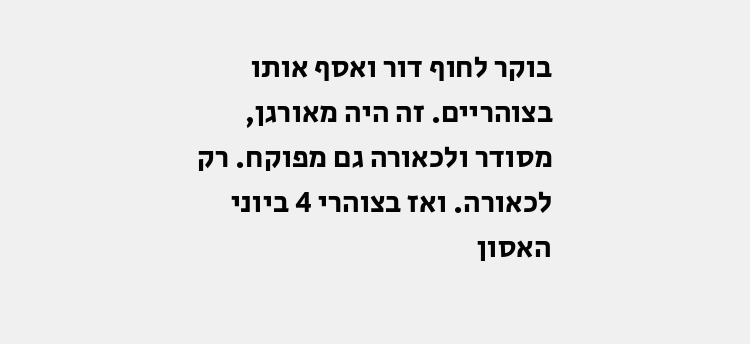בוקר לחוף דור ואסף אותו בצוהריים. זה היה מאורגן, מסודר ולכאורה גם מפוקח. רק לכאורה. ואז בצוהרי 4 ביוני האסון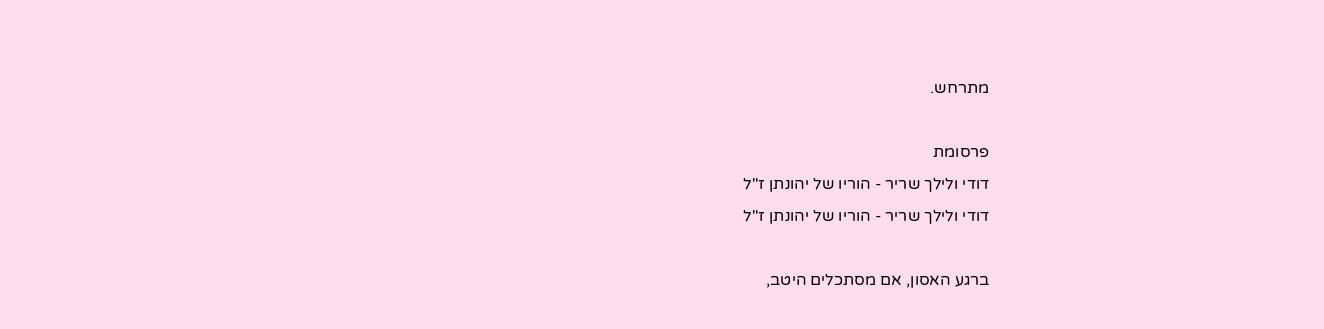מתרחש.

פרסומת
דודי ולילך שריר - הוריו של יהונתן ז"ל
דודי ולילך שריר - הוריו של יהונתן ז"ל

ברגע האסון, אם מסתכלים היטב,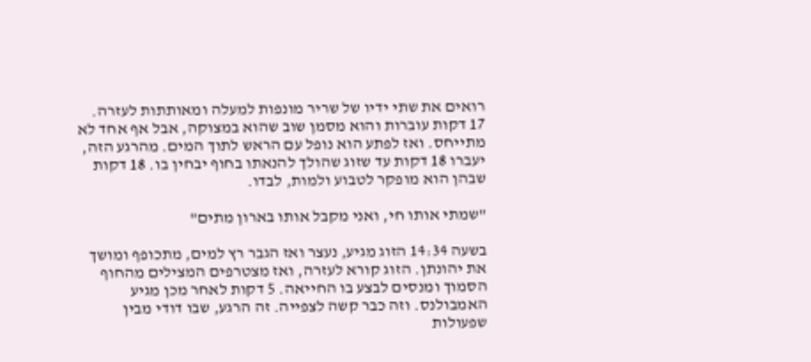רואים את שתי ידיו של שריר מונפות למעלה ומאותתות לעזרה. 17 דקות עוברות והוא מסמן שוב שהוא במצוקה, אבל אף אחד לא מתייחס. ואז לפתע הוא נופל עם הראש לתוך המים. מהרגע הזה, יעברו 18 דקות עד שזוג שהולך להנאתו בחוף יבחין בו. 18 דקות שבהן הוא מופקר לטבוע ולמות, לבדו.

"שמתי אותו חי, ואני מקבל אותו בארון מתים"

בשעה 14:34 הזוג מגיע, נעצר ואז הגבר רץ למים, מתכופף ומושך את יהונתן. הזוג קורא לעזרה, ואז מצטרפים המצילים מהחוף הסמוך ומנסים לבצע בו החייאה. 5 דקות לאחר מכן מגיע האמבולנס. וזה כבר קשה לצפייה. זה הרגע, שבו דודי מבין שפעולות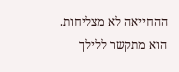ההחייאה לא מצליחות. הוא מתקשר ללילך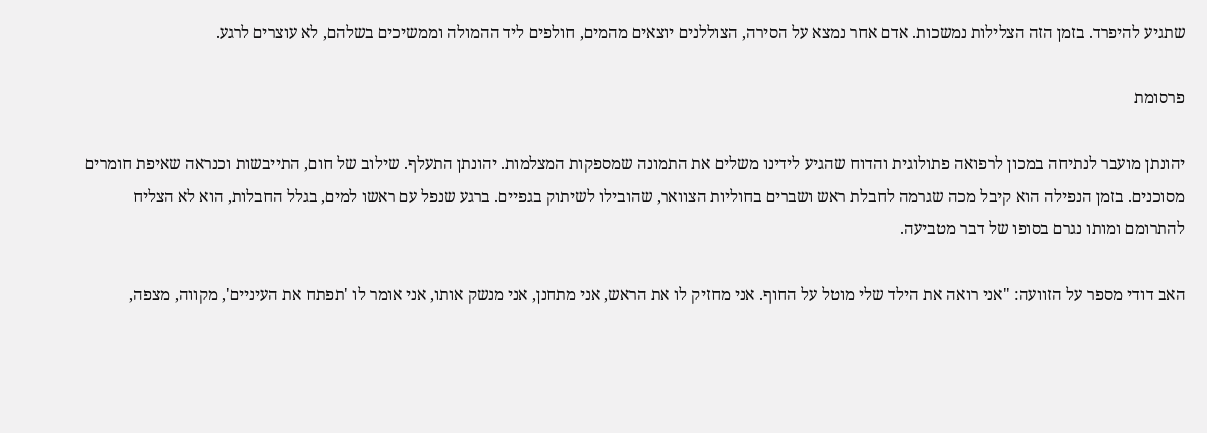שתגיע להיפרד. בזמן הזה הצלילות נמשכות. אדם אחר נמצא על הסירה, הצוללנים יוצאים מהמים, חולפים ליד ההמולה וממשיכים בשלהם, לא עוצרים לרגע.

פרסומת

יהונתן מועבר לנתיחה במכון לרפואה פתולוגית והדוח שהגיע לידינו משלים את התמונה שמספקות המצלמות. יהונתן התעלף. שילוב של חום, התייבשות וכנראה שאיפת חומרים מסוכנים. בזמן הנפילה הוא קיבל מכה שגרמה לחבלת ראש ושברים בחוליות הצוואר, שהובילו לשיתוק בגפיים. ברגע שנפל עם ראשו למים, בגלל החבלות, הוא לא הצליח להתרומם ומותו נגרם בסופו של דבר מטביעה.

האב דודי מספר על הזוועה: "אני רואה את הילד שלי מוטל על החוף. אני מחזיק לו את הראש, אני מתחנן, אני מנשק אותו, אני אומר לו 'תפתח את העיניים', מקווה, מצפה,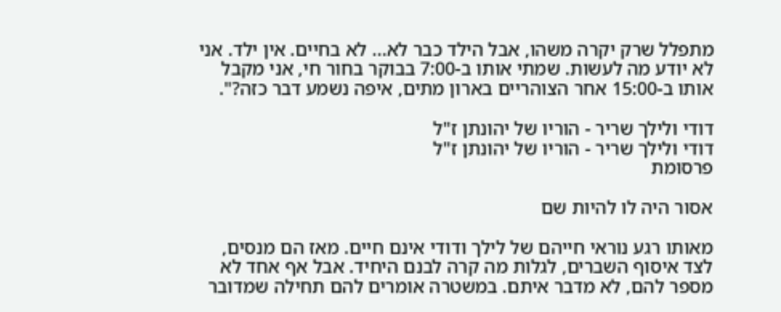מתפלל שרק יקרה משהו, אבל הילד כבר לא... לא בחיים. אין ילד. אני לא יודע מה לעשות. שמתי אותו ב-7:00 בבוקר בחור חי, אני מקבל אותו ב-15:00 אחר הצוהריים בארון מתים, איפה נשמע דבר כזה?".

דודי ולילך שריר - הוריו של יהונתן ז"ל
דודי ולילך שריר - הוריו של יהונתן ז"ל
פרסומת

אסור היה לו להיות שם

מאותו רגע נוראי חייהם של לילך ודודי אינם חיים. מאז הם מנסים, לצד איסוף השברים, לגלות מה קרה לבנם היחיד. אבל אף אחד לא מספר להם, לא מדבר איתם. במשטרה אומרים להם תחילה שמדובר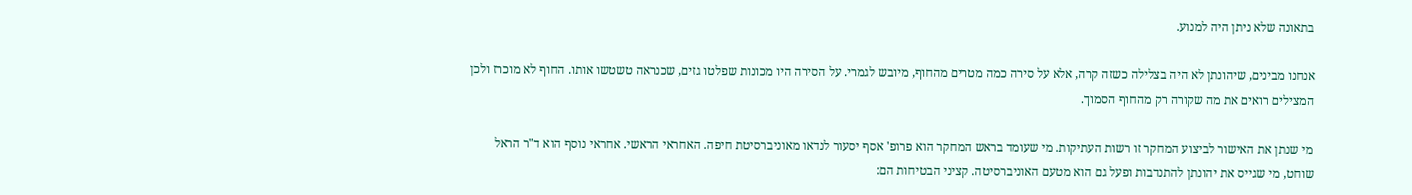בתאונה שלא ניתן היה למנוע.

אנחנו מבינים, שיהונתן לא היה בצלילה כשזה קרה, אלא על סירה כמה מטרים מהחוף, מיובש לגמרי. על הסירה היו מכונות שפלטו גזים, שכנראה טשטשו אותו. החוף לא מוכרז ולכן המצילים רואים את מה שקורה רק מהחוף הסמוך.

מי שנתן את האישור לביצוע המחקר זו רשות העתיקות. מי שעומד בראש המחקר הוא פרופ' אסף יסעור לנדאו מאוניברסיטת חיפה. האחראי הראשי. אחראי נוסף הוא ד"ר הראל שוחט, מי שגייס את יהונתן להתנדבות ופעל גם הוא מטעם האוניברסיטה. קציני הבטיחות הם: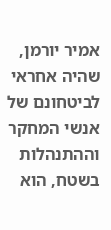אמיר יורמן, שהיה אחראי לביטחונם של אנשי המחקר וההתנהלות בשטח, הוא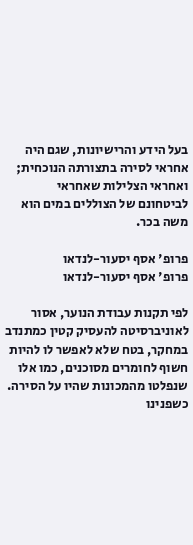בעל הידע והרישיונות, שגם היה אחראי לסירה בתצורתה הנוכחית; ואחראי הצלילות שאחראי לביטחונם של הצוללים במים הוא משה בכר.

פרופ' אסף יסעור-לנדאו
פרופ' אסף יסעור-לנדאו

לפי תקנות עבודת הנוער, אסור לאוניברסיטה להעסיק קטין כמתנדב במחקר, בטח שלא לאפשר לו להיות חשוף לחומרים מסוכנים, כמו אלו שנפלטו מהמכונות שהיו על הסירה. כשפנינו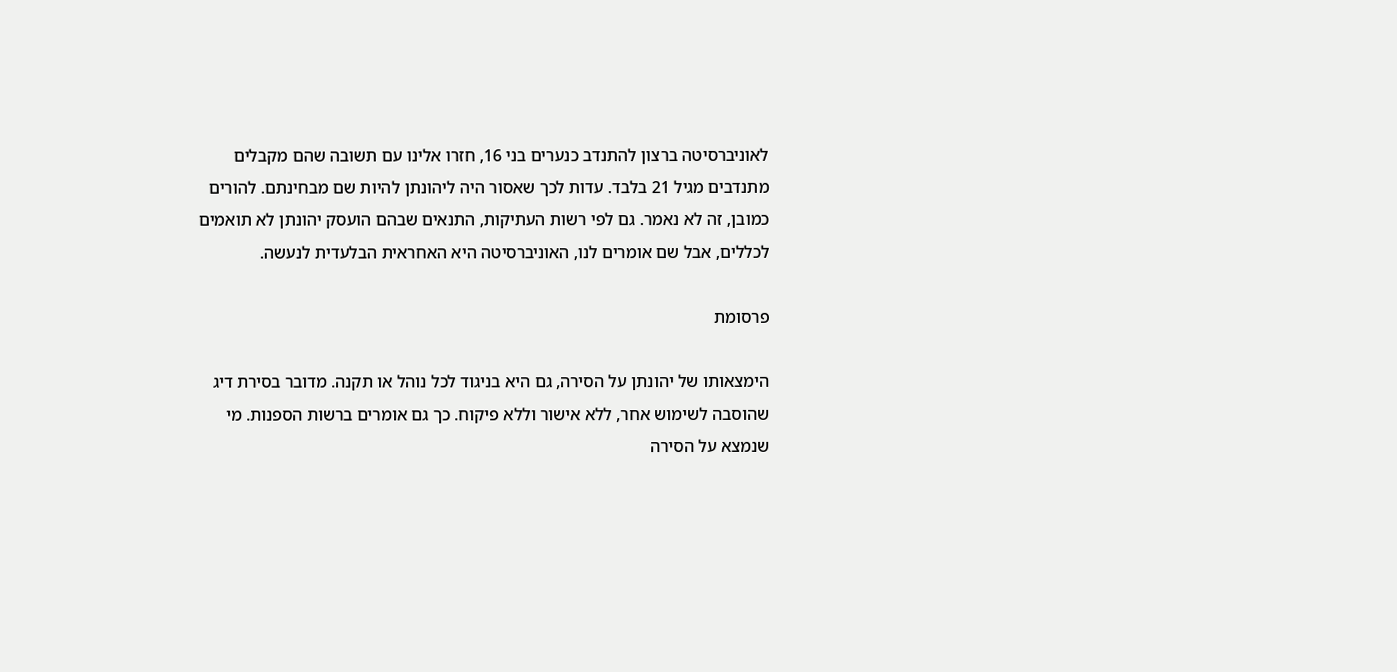לאוניברסיטה ברצון להתנדב כנערים בני 16, חזרו אלינו עם תשובה שהם מקבלים מתנדבים מגיל 21 בלבד. עדות לכך שאסור היה ליהונתן להיות שם מבחינתם. להורים כמובן, זה לא נאמר. גם לפי רשות העתיקות, התנאים שבהם הועסק יהונתן לא תואמים לכללים, אבל שם אומרים לנו, האוניברסיטה היא האחראית הבלעדית לנעשה.

פרסומת

הימצאותו של יהונתן על הסירה, גם היא בניגוד לכל נוהל או תקנה. מדובר בסירת דיג שהוסבה לשימוש אחר, ללא אישור וללא פיקוח. כך גם אומרים ברשות הספנות. מי שנמצא על הסירה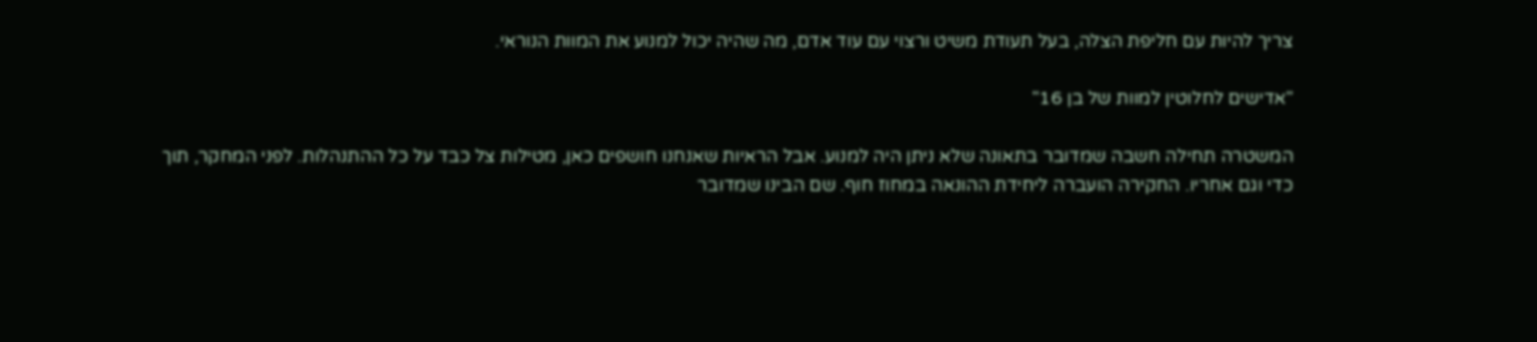צריך להיות עם חליפת הצלה, בעל תעודת משיט ורצוי עם עוד אדם, מה שהיה יכול למנוע את המוות הנוראי.

"אדישים לחלוטין למוות של בן 16"

המשטרה תחילה חשבה שמדובר בתאונה שלא ניתן היה למנוע. אבל הראיות שאנחנו חושפים כאן, מטילות צל כבד על כל ההתנהלות. לפני המחקר, תוך כדי וגם אחריו. החקירה הועברה ליחידת ההונאה במחוז חוף. שם הבינו שמדובר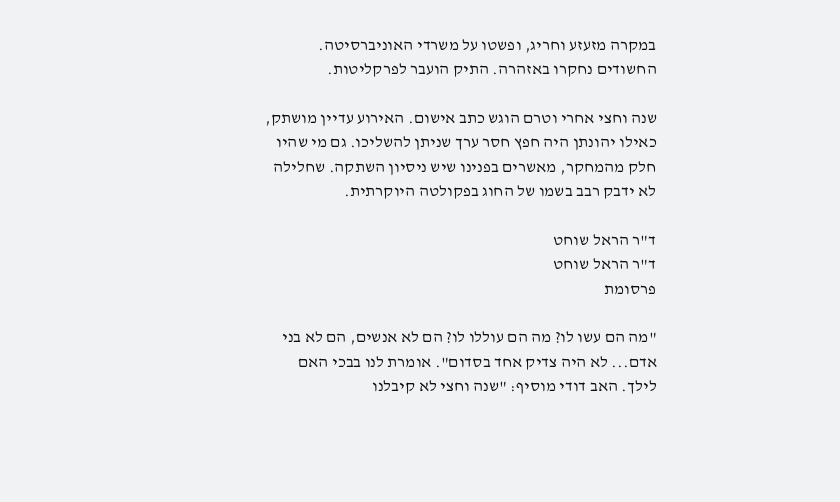במקרה מזעזע וחריג, ופשטו על משרדי האוניברסיטה. החשודים נחקרו באזהרה. התיק הועבר לפרקליטות.

שנה וחצי אחרי וטרם הוגש כתב אישום. האירוע עדיין מושתק, כאילו יהונתן היה חפץ חסר ערך שניתן להשליכו. גם מי שהיו חלק מהמחקר, מאשרים בפנינו שיש ניסיון השתקה. שחלילה לא ידבק רבב בשמו של החוג בפקולטה היוקרתית.

ד"ר הראל שוחט
ד"ר הראל שוחט
פרסומת

"מה הם עשו לו? מה הם עוללו לו? הם לא אנשים, הם לא בני אדם... לא היה צדיק אחד בסדום". אומרת לנו בבכי האם לילך. האב דודי מוסיף: "שנה וחצי לא קיבלנו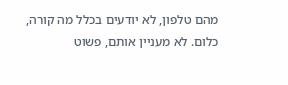מהם טלפון, לא יודעים בכלל מה קורה, כלום. לא מעניין אותם, פשוט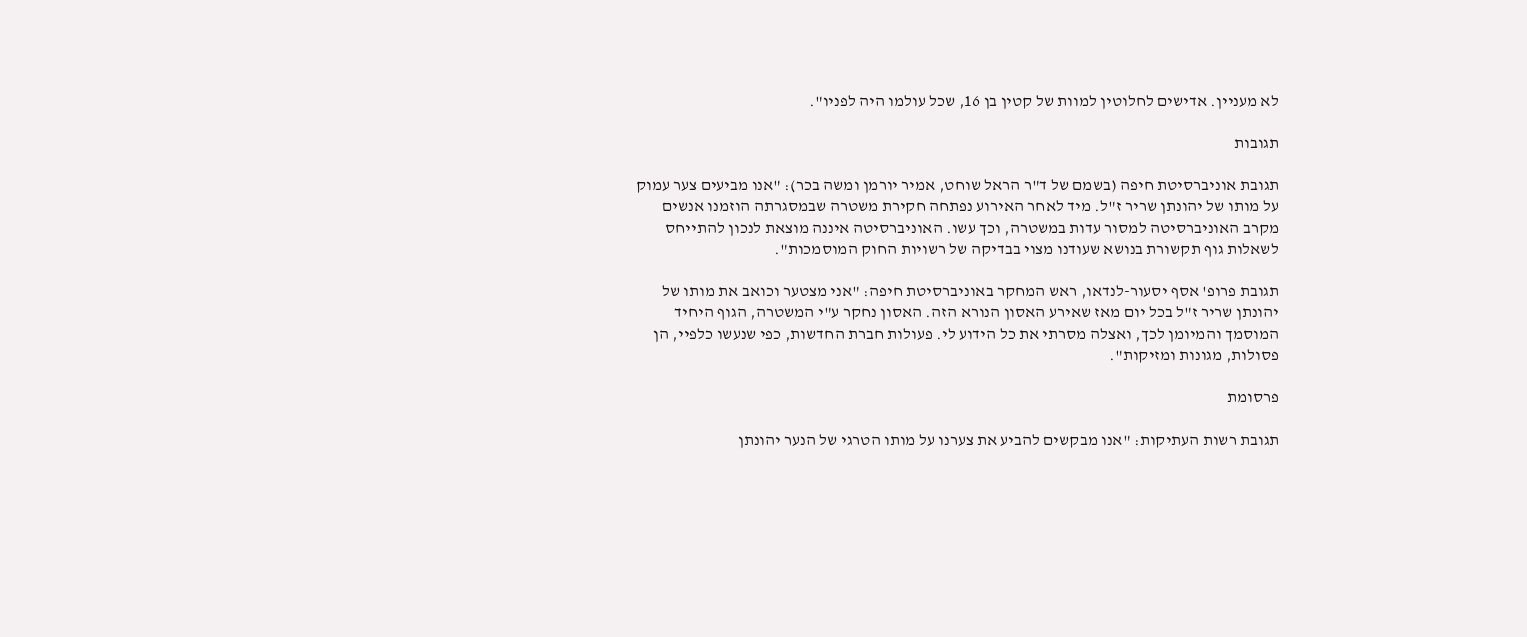לא מעניין. אדישים לחלוטין למוות של קטין בן 16, שכל עולמו היה לפניו".

תגובות

תגובת אוניברסיטת חיפה (בשמם של ד"ר הראל שוחט, אמיר יורמן ומשה בכר): "אנו מביעים צער עמוק על מותו של יהונתן שריר ז"ל. מיד לאחר האירוע נפתחה חקירת משטרה שבמסגרתה הוזמנו אנשים מקרב האוניברסיטה למסור עדות במשטרה, וכך עשו. האוניברסיטה איננה מוצאת לנכון להתייחס לשאלות גוף תקשורת בנושא שעודנו מצוי בבדיקה של רשויות החוק המוסמכות".

תגובת פרופ' אסף יסעור-לנדאו, ראש המחקר באוניברסיטת חיפה: "אני מצטער וכואב את מותו של יהונתן שריר ז"ל בכל יום מאז שאירע האסון הנורא הזה. האסון נחקר ע"י המשטרה, הגוף היחיד המוסמך והמיומן לכך, ואצלה מסרתי את כל הידוע לי. פעולות חברת החדשות, כפי שנעשו כלפיי, הן פסולות, מגונות ומזיקות".

פרסומת

תגובת רשות העתיקות: "אנו מבקשים להביע את צערנו על מותו הטרגי של הנער יהונתן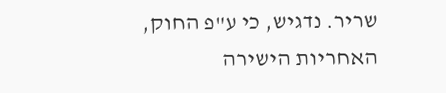שריר. נדגיש, כי ע"פ החוק, האחריות הישירה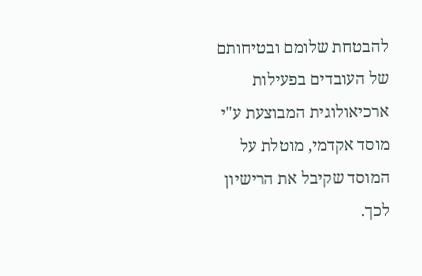להבטחת שלומם ובטיחותם של העובדים בפעילות ארכיאולוגית המבוצעת ע"י מוסד אקדמי, מוטלת על המוסד שקיבל את הרישיון לכך.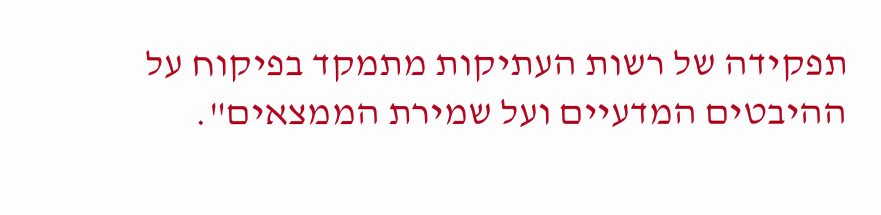תפקידה של רשות העתיקות מתמקד בפיקוח על ההיבטים המדעיים ועל שמירת הממצאים".